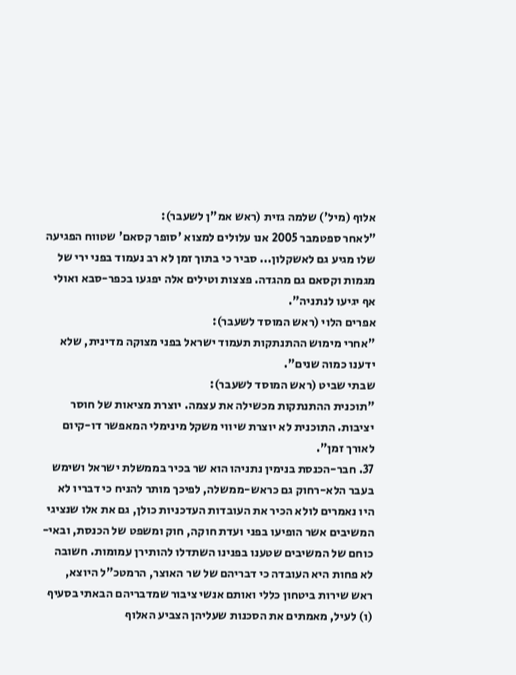אלוף (מיל') שלמה גזית (ראש אמ"ן לשעבר):
"לאחר ספטמבר 2005 אנו עלולים למצוא 'סופר קסאם' שטווח הפגיעה שלו מגיע גם לאשקלון... סביר כי בתוך זמן לא רב נעמוד בפני ירי של מגמות וקסאם גם מהגדה. פצצות וטילים אלה יפגעו בכפר-סבא ואולי אף יגיעו לנתניה".
אפרים הלוי (ראש המוסד לשעבר):
"אחרי מימוש ההתנתקות תעמוד ישראל בפני מצוקה מדינית, שלא ידענו כמוה שנים".
שבתי שביט (ראש המוסד לשעבר):
"תוכנית ההתנתקות מכשילה את עצמה. יוצרת מציאות של חוסר יציבות. התוכנית לא יוצרת שיווי משקל מינימלי המאפשר דו-קיום לאורך זמן".
37. חבר-הכנסת בנימין נתניהו הוא שר בכיר בממשלת ישראל ושימש בעבר הלא-רחוק גם כראש-ממשלה, לפיכך מותר להניח כי דבריו לא היו נאמרים לולא הכיר את העובדות העדכניות כולן, גם את אלו שנציגי המשיבים אשר הופיעו בפני ועדת חוקה, חוק ומשפט של הכנסת, ובאי-כוחם של המשיבים שטענו בפנינו השתדלו להותירן עמומות. חשובה לא פחות היא העובדה כי דבריהם של שר האוצר, הרמטכ"ל היוצא, ראש שירות ביטחון כללי ואותם אנשי ציבור שמדבריהם הבאתי בסעיף (ו) לעיל, מאמתים את הסכנות שעליהן הצביע האלוף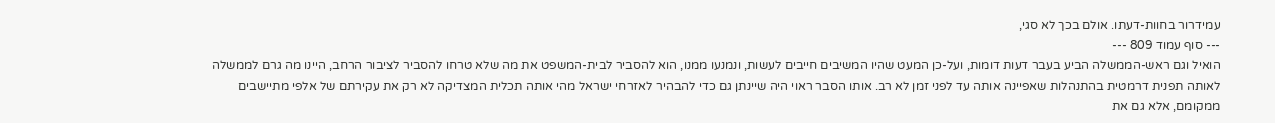עמידרור בחוות-דעתו. אולם בכך לא סגי,
--- סוף עמוד 809 ---
הואיל וגם ראש-הממשלה הביע בעבר דעות דומות, ועל-כן המעט שהיו המשיבים חייבים לעשות, ונמנעו ממנו, הוא להסביר לבית-המשפט את מה שלא טרחו להסביר לציבור הרחב, היינו מה גרם לממשלה לאותה תפנית דרמטית בהתנהלות שאפיינה אותה עד לפני זמן לא רב. אותו הסבר ראוי היה שיינתן גם כדי להבהיר לאזרחי ישראל מהי אותה תכלית המצדיקה לא רק את עקירתם של אלפי מתיישבים ממקומם, אלא גם את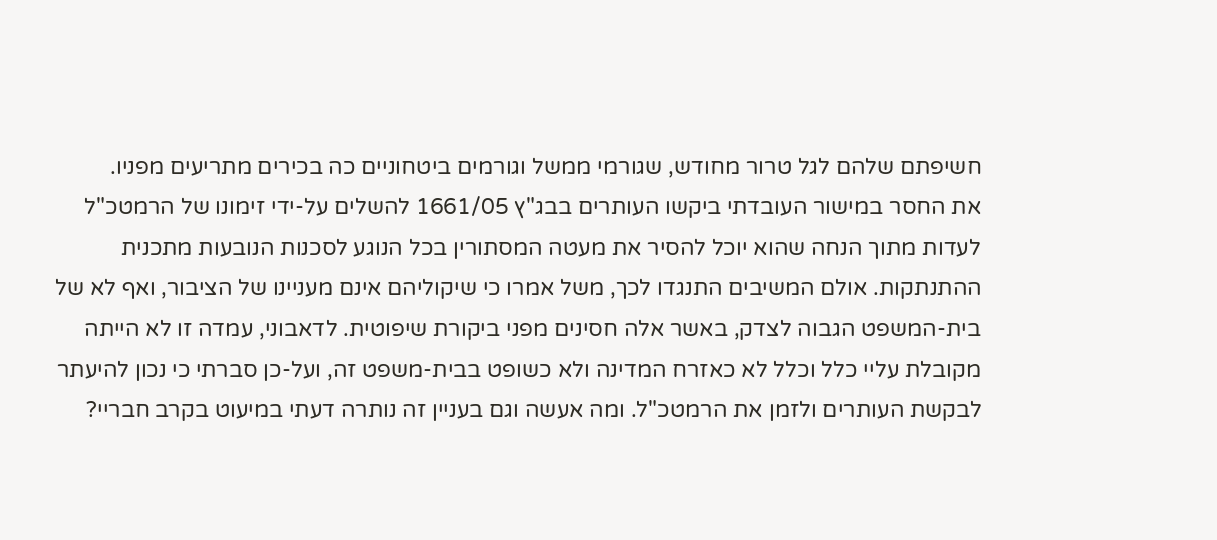חשיפתם שלהם לגל טרור מחודש, שגורמי ממשל וגורמים ביטחוניים כה בכירים מתריעים מפניו.
את החסר במישור העובדתי ביקשו העותרים בבג"ץ 1661/05 להשלים על-ידי זימונו של הרמטכ"ל לעדות מתוך הנחה שהוא יוכל להסיר את מעטה המסתורין בכל הנוגע לסכנות הנובעות מתכנית ההתנתקות. אולם המשיבים התנגדו לכך, משל אמרו כי שיקוליהם אינם מעניינו של הציבור, ואף לא של בית-המשפט הגבוה לצדק, באשר אלה חסינים מפני ביקורת שיפוטית. לדאבוני, עמדה זו לא הייתה מקובלת עליי כלל וכלל לא כאזרח המדינה ולא כשופט בבית-משפט זה, ועל-כן סברתי כי נכון להיעתר לבקשת העותרים ולזמן את הרמטכ"ל. ומה אעשה וגם בעניין זה נותרה דעתי במיעוט בקרב חבריי?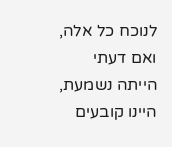לנוכח כל אלה, ואם דעתי הייתה נשמעת, היינו קובעים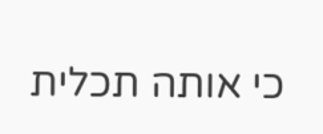כי אותה תכלית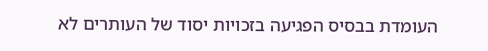העומדת בבסיס הפגיעה בזכויות יסוד של העותרים לא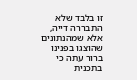זו בלבד שלא התבררה דייה, אלא שמהנתונים שהוצגו בפנינו ברור עתה כי בתכנית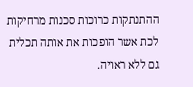ההתנתקות כרוכות סכנות מרחיקות לכת אשר הופכות את אותה תכלית גם ללא ראויה.